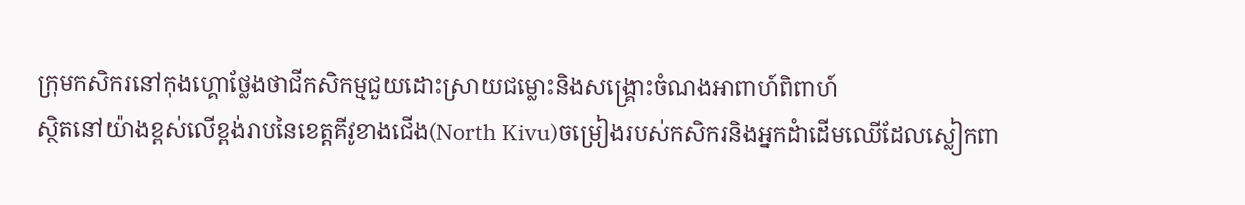ក្រុមកសិករនៅកុងហ្គោថ្លែងថាជីកសិកម្មជួយដោះស្រាយជម្លោះនិងសង្គ្រោះចំណងអាពាហ៍ពិពាហ៍
ស្ថិតនៅយ៉ាងខ្ពស់លើខ្ពង់រាបនៃខេត្តគីវូខាងជើង(North Kivu)ចម្រៀងរបស់កសិករនិងអ្នកដំាដើមឈើដែលស្លៀកពា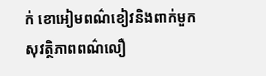ក់ ខោអៀមពណ៌ខៀវនិងពាក់មួកសុវត្ថិភាពពណ៌លឿ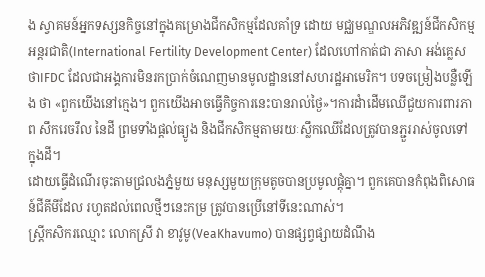ង ស្វាគមន៍អ្នកទស្សនកិច្ចនៅក្នុងគម្រោងជីកសិកម្មដែលគាំទ្រ ដោយ មជ្ឈមណ្ឌលអភិវឌ្ឍន៍ជីកសិកម្មអន្តរជាតិ(International Fertility Development Center) ដែលហៅកាត់ជា ភាសា អង់គ្លេសថាIFDC ដែលជាអង្គការមិនរកប្រាក់ចំណេញមានមូលដ្ឋាននៅសហរដ្ឋអាមេរិក។ បទចម្រៀងបន្លឺឡើង ថា «ពួកយើងនៅក្មេង។ ពួកយើងអាចធ្វើកិច្ចការនេះបានរាល់ថ្ងៃ»។ការដំាដើមឈើជួយការពារភាព សឹករេចរឹល នៃដី ព្រមទាំងផ្តល់ធ្យូង និងជីកសិកម្មតាមរយៈស្លឹកឈើដែលត្រូវបានភ្ជួររាស់ចូលទៅក្នុងដី។
ដោយធ្វើដំណើរចុះតាមជ្រលងភ្នំមួយ មនុស្សមួយក្រុមតូចបានប្រមូលផ្តុំគ្នា។ ពួកគេបានកំពុងពិសោធន៍ជីគីមីដែល រហូតដល់ពេលថ្មីៗនេះកម្រ ត្រូវបានប្រើនៅទីនេះណាស់។
ស្រ្តីកសិករឈ្មោះ លោកស្រី វា ខាវូមូ(VeaKhavumo) បានផ្សព្វផ្សាយដំណឹង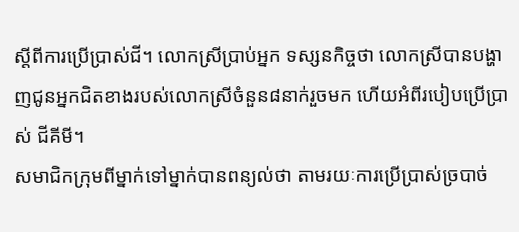ស្តីពីការប្រើប្រាស់ជី។ លោកស្រីប្រាប់អ្នក ទស្សនកិច្ចថា លោកស្រីបានបង្ហាញជូនអ្នកជិតខាងរបស់លោកស្រីចំនួន៨នាក់រួចមក ហើយអំពីរបៀបប្រើប្រាស់ ជីគីមី។
សមាជិកក្រុមពីម្នាក់ទៅម្នាក់បានពន្យល់ថា តាមរយៈការប្រើប្រាស់ច្របាច់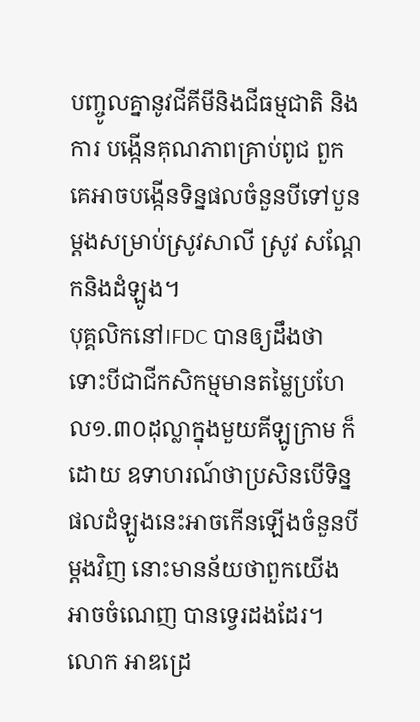បញ្ចូលគ្នានូវជីគីមីនិងជីធម្មជាតិ និងការ បង្កើនគុណភាពគ្រាប់ពូជ ពួកគេអាចបង្កើនទិន្នផលចំនួនបីទៅបួនម្តងសម្រាប់ស្រូវសាលី ស្រូវ សណ្តែកនិងដំឡូង។
បុគ្គលិកនៅIFDC បានឲ្យដឹងថា ទោះបីជាជីកសិកម្មមានតម្លៃប្រហែល១.៣០ដុល្លាក្នុងមួយគីឡូក្រាម ក៏ដោយ ឧទាហរណ៍ថាប្រសិនបើទិន្នផលដំឡូងនេះអាចកើនឡើងចំនួនបីម្តងវិញ នោះមានន័យថាពួកយើងអាចចំណេញ បានទ្វេរដងដែរ។
លោក អាឌដ្រេ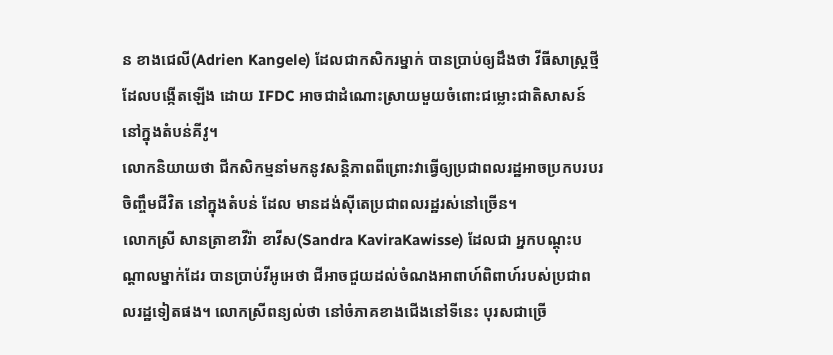ន ខាងជេលី(Adrien Kangele) ដែលជាកសិករម្នាក់ បានប្រាប់ឲ្យដឹងថា វីធីសាស្រ្តថ្មីដែលបង្កើតឡើង ដោយ IFDC អាចជាដំណោះស្រាយមួយចំពោះជម្លោះជាតិសាសន៍នៅក្នុងតំបន់គីវូ។
លោកនិយាយថា ជីកសិកម្មនាំមកនូវសន្តិភាពពីព្រោះវាធ្វើឲ្យប្រជាពលរដ្ឋអាចប្រកបរបរចិញ្ចឹមជីវិត នៅក្នុងតំបន់ ដែល មានដង់ស៊ីតេប្រជាពលរដ្ឋរស់នៅច្រើន។
លោកស្រី សានត្រាខាវីរ៉ា ខាវីស(Sandra KaviraKawisse) ដែលជា អ្នកបណ្តុះបណ្តាលម្នាក់ដែរ បានប្រាប់វីអូអេថា ជីអាចជួយដល់ចំណងអាពាហ៍ពិពាហ៍របស់ប្រជាពលរដ្ឋទៀតផង។ លោកស្រីពន្យល់ថា នៅចំភាគខាងជើងនៅទីនេះ បុរសជាច្រើ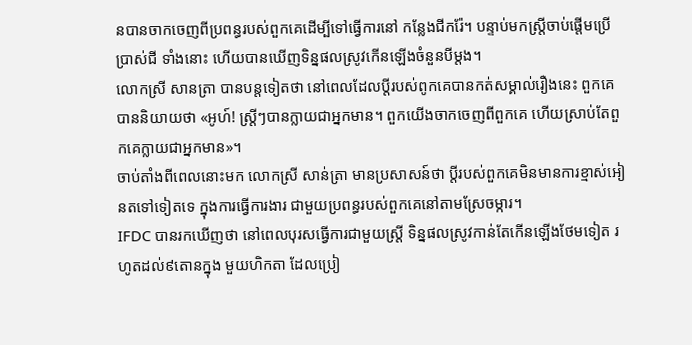នបានចាកចេញពីប្រពន្ធរបស់ពួកគេដើម្បីទៅធ្វើការនៅ កន្លែងជីករ៉ែ។ បន្ទាប់មកស្រ្តីចាប់ផ្តើមប្រើប្រាស់ជី ទាំងនោះ ហើយបានឃើញទិន្នផលស្រូវកើនឡើងចំនួនបីម្តង។
លោកស្រី សានត្រា បានបន្តទៀតថា នៅពេលដែលប្តីរបស់ពូកគេបានកត់សម្គាល់រឿងនេះ ពួកគេបាននិយាយថា «អូហ៍! ស្រ្តីៗបានក្លាយជាអ្នកមាន។ ពួកយើងចាកចេញពីពួកគេ ហើយស្រាប់តែពួកគេក្លាយជាអ្នកមាន»។
ចាប់តាំងពីពេលនោះមក លោកស្រី សាន់ត្រា មានប្រសាសន៍ថា ប្តីរបស់ពួកគេមិនមានការខ្មាស់អៀនតទៅទៀតទេ ក្នុងការធ្វើការងារ ជាមួយប្រពន្ធរបស់ពួកគេនៅតាមស្រែចម្ការ។
IFDC បានរកឃើញថា នៅពេលបុរសធ្វើការជាមួយស្រ្តី ទិន្នផលស្រូវកាន់តែកើនឡើងថែមទៀត រហូតដល់៩តោនក្នុង មួយហិកតា ដែលប្រៀ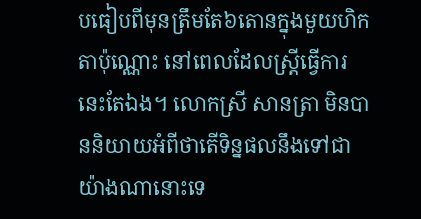បធៀបពីមុនត្រឹមតែ៦តោនក្នុងមួយហិកតាប៉ុណ្ណោះ នៅពេលដែលស្ត្រីធ្វើការនេះតែឯង។ លោកស្រី សានត្រា មិនបាននិយាយអំពីថាតើទិន្នផលនឹងទៅជាយ៉ាងណានោះទេ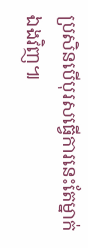ប្រសិនបើបុរសធ្វើការនេះតែម្នាក់ ឯងវិញ៕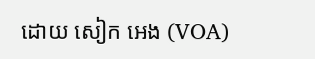ដោយ សៀក អេង (VOA)